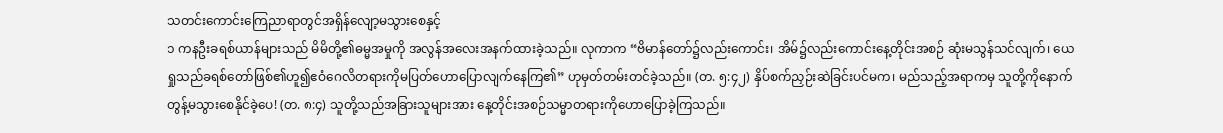သတင်းကောင်းကြေညာရာတွင်အရှိန်လျော့မသွားစေနှင့်
၁ ကနဦးခရစ်ယာန်များသည် မိမိတို့၏ဓမ္မအမှုကို အလွန်အလေးအနက်ထားခဲ့သည်။ လုကာက “ဗိမာန်တော်၌လည်းကောင်း၊ အိမ်၌လည်းကောင်းနေ့တိုင်းအစဉ် ဆုံးမသွန်သင်လျက်၊ ယေရှုသည်ခရစ်တော်ဖြစ်၏ဟူ၍ဧဝံဂေလိတရားကိုမပြတ်ဟောပြောလျက်နေကြ၏” ဟုမှတ်တမ်းတင်ခဲ့သည်။ (တ. ၅:၄၂) နှိပ်စက်ညှဉ်းဆဲခြင်းပင်မက၊ မည်သည့်အရာကမှ သူတို့ကိုနောက်တွန့်မသွားစေနိုင်ခဲ့ပေ! (တ. ၈:၄) သူတို့သည်အခြားသူများအား နေ့တိုင်းအစဉ်သမ္မာတရားကိုဟောပြောခဲ့ကြသည်။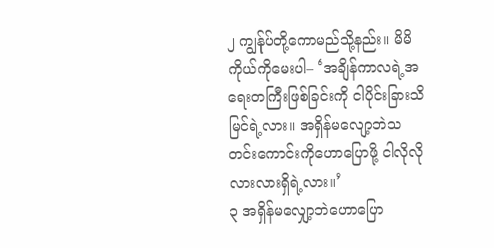၂ ကျွန်ုပ်တို့ကောမည်သို့နည်း။ မိမိကိုယ်ကိုမေးပါ– ‘အချိန်ကာလရဲ့အရေးတကြီးဖြစ်ခြင်းကို ငါပိုင်းခြားသိမြင်ရဲ့လား။ အရှိန်မလျော့ဘဲသတင်းကောင်းကိုဟောပြောဖို့ ငါလိုလိုလားလားရှိရဲ့လား။’
၃ အရှိန်မလျှော့ဘဲဟောပြော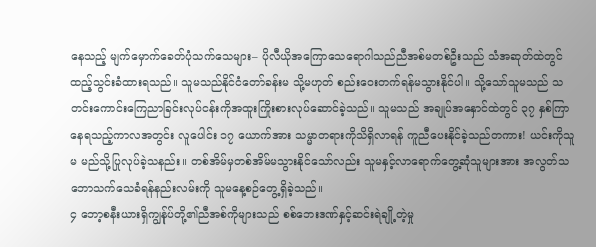နေသည့် မျက်မှောက်ခေတ်ပုံသက်သေများ– ပိုလီယိုအကြောသေရောဂါသည်ညီအစ်မတစ်ဦးသည် သံအဆုတ်ထဲတွင်ထည့်သွင်းခံထားရသည်။ သူမသည်နိုင်ငံတော်ခန်းမ သို့မဟုတ် စည်းဝေးတက်ရန်မသွားနိုင်ပါ။ သို့သော်သူမသည် သတင်းကောင်းကြေညာခြင်းလုပ်ငန်းကိုအထူးကြိုးစားလုပ်ဆောင်ခဲ့သည်။ သူမသည် အချုပ်အနှောင်ထဲတွင် ၃၇ နှစ်ကြာနေရသည့်ကာလအတွင်း လူပေါင်း ၁၇ ယောက်အား သမ္မာတရားကိုသိရှိလာရန် ကူညီပေးနိုင်ခဲ့သည်တကား! ယင်းကိုသူမ မည်သို့ပြုလုပ်ခဲ့သနည်း။ တစ်အိမ်မှတစ်အိမ်မသွားနိုင်သော်လည်း သူမနှင့်လာရောက်တွေ့ဆုံသူများအား အလွတ်သဘောသက်သေခံရန်နည်းလမ်းကို သူမနေ့စဉ်တွေ့ရှိခဲ့သည်။
၄ ဘော့စနီးယားရှိကျွန်ုပ်တို့၏ညီအစ်ကိုများသည် စစ်ဘေးဒဏ်နှင့်ဆင်းရဲချို့တဲ့မှု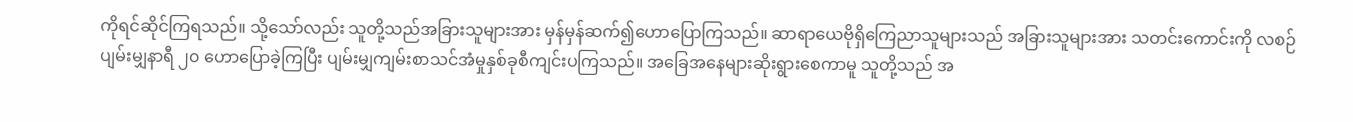ကိုရင်ဆိုင်ကြရသည်။ သို့သော်လည်း သူတို့သည်အခြားသူများအား မှန်မှန်ဆက်၍ဟောပြောကြသည်။ ဆာရာယေဗိုရှိကြေညာသူများသည် အခြားသူများအား သတင်းကောင်းကို လစဉ်ပျမ်းမျှနာရီ ၂၀ ဟောပြောခဲ့ကြပြီး ပျမ်းမျှကျမ်းစာသင်အံမှုနှစ်ခုစီကျင်းပကြသည်။ အခြေအနေများဆိုးရွားစေကာမူ သူတို့သည် အ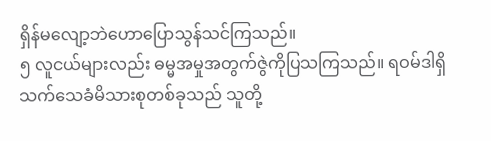ရှိန်မလျော့ဘဲဟောပြောသွန်သင်ကြသည်။
၅ လူငယ်များလည်း ဓမ္မအမှုအတွက်ဇွဲကိုပြသကြသည်။ ရဝမ်ဒါရှိသက်သေခံမိသားစုတစ်ခုသည် သူတို့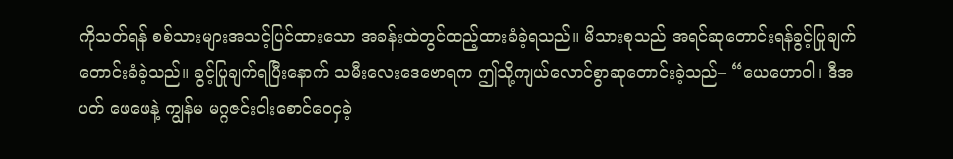ကိုသတ်ရန် စစ်သားများအသင့်ပြင်ထားသော အခန်းထဲတွင်ထည့်ထားခံခဲ့ရသည်။ မိသားစုသည် အရင်ဆုတောင်းရန်ခွင့်ပြုချက်တောင်းခံခဲ့သည်။ ခွင့်ပြုချက်ရပြီးနောက် သမီးလေးဒေဗောရက ဤသို့ကျယ်လောင်စွာဆုတောင်းခဲ့သည်– “ယေဟောဝါ၊ ဒီအပတ် ဖေဖေနဲ့ ကျွန်မ မဂ္ဂဇင်းငါးစောင်ဝေငှခဲ့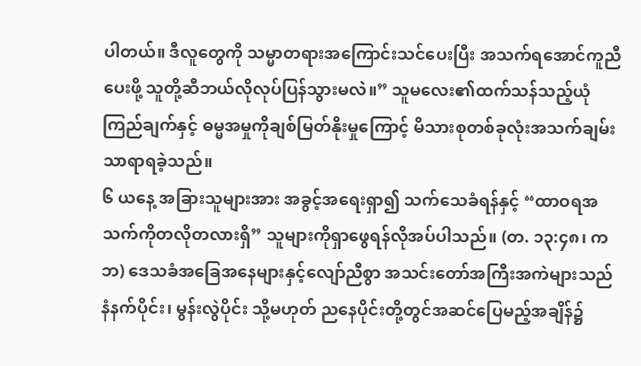ပါတယ်။ ဒီလူတွေကို သမ္မာတရားအကြောင်းသင်ပေးပြီး အသက်ရအောင်ကူညီပေးဖို့ သူတို့ဆီဘယ်လိုလုပ်ပြန်သွားမလဲ။” သူမလေး၏ထက်သန်သည့်ယုံကြည်ချက်နှင့် ဓမ္မအမှုကိုချစ်မြတ်နိုးမှုကြောင့် မိသားစုတစ်ခုလုံးအသက်ချမ်းသာရာရခဲ့သည်။
၆ ယနေ့ အခြားသူများအား အခွင့်အရေးရှာ၍ သက်သေခံရန်နှင့် “ထာဝရအသက်ကိုတလိုတလားရှိ” သူများကိုရှာဖွေရန်လိုအပ်ပါသည်။ (တ. ၁၃:၄၈၊ ကဘ) ဒေသခံအခြေအနေများနှင့်လျော်ညီစွာ အသင်းတော်အကြီးအကဲများသည် နံနက်ပိုင်း၊ မွန်းလွဲပိုင်း သို့မဟုတ် ညနေပိုင်းတို့တွင်အဆင်ပြေမည့်အချိန်၌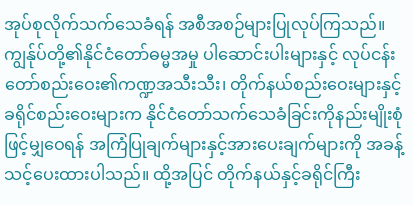အုပ်စုလိုက်သက်သေခံရန် အစီအစဉ်များပြုလုပ်ကြသည်။ ကျွန်ုပ်တို့၏နိုင်ငံတော်ဓမ္မအမှု ပါဆောင်းပါးများနှင့် လုပ်ငန်းတော်စည်းဝေး၏ကဏ္ဍအသီးသီး၊ တိုက်နယ်စည်းဝေးများနှင့် ခရိုင်စည်းဝေးများက နိုင်ငံတော်သက်သေခံခြင်းကိုနည်းမျိုးစုံဖြင့်မျှဝေရန် အကြံပြုချက်များနှင့်အားပေးချက်များကို အခန့်သင့်ပေးထားပါသည်။ ထို့အပြင် တိုက်နယ်နှင့်ခရိုင်ကြီး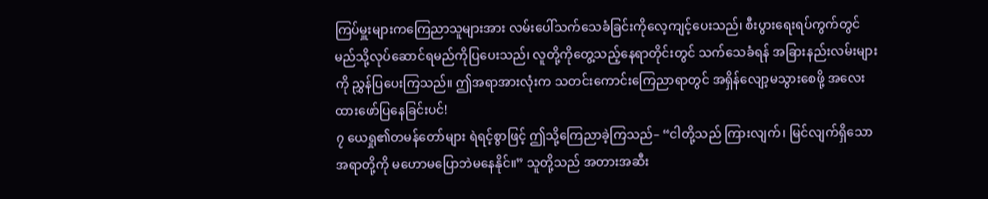ကြပ်မှူးများကကြေညာသူများအား လမ်းပေါ်သက်သေခံခြင်းကိုလေ့ကျင့်ပေးသည်၊ စီးပွားရေးရပ်ကွက်တွင် မည်သို့လုပ်ဆောင်ရမည်ကိုပြပေးသည်၊ လူတို့ကိုတွေ့သည့်နေရာတိုင်းတွင် သက်သေခံရန် အခြားနည်းလမ်းများကို ညွှန်ပြပေးကြသည်။ ဤအရာအားလုံးက သတင်းကောင်းကြေညာရာတွင် အရှိန်လျော့မသွားစေဖို့ အလေးထားဖော်ပြနေခြင်းပင်!
၇ ယေရှု၏တမန်တော်များ ရဲရင့်စွာဖြင့် ဤသို့ကြေညာခဲ့ကြသည်– “ငါတို့သည် ကြားလျက်၊ မြင်လျက်ရှိသောအရာတို့ကို မဟောမပြောဘဲမနေနိုင်။” သူတို့သည် အတားအဆီး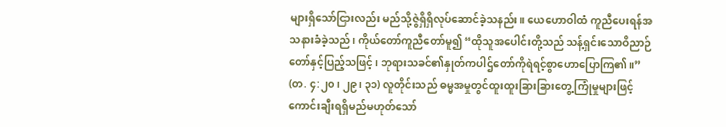များရှိသော်ငြားလည်း မည်သို့ဇွဲရှိရှိလုပ်ဆောင်ခဲ့သနည်း။ ယေဟောဝါထံ ကူညီပေးရန်အသနားခံခဲ့သည်၊ ကိုယ်တော်ကူညီတော်မူ၍ “ထိုသူအပေါင်းတို့သည် သန့်ရှင်းသောဝိညာဉ်တော်နှင့်ပြည့်သဖြင့်၊ ဘုရားသခင်၏နှုတ်ကပါဌ်တော်ကိုရဲရင့်စွာဟောပြောကြ၏။” (တ. ၄:၂၀၊ ၂၉၊ ၃၁) လူတိုင်းသည် ဓမ္မအမှုတွင်ထူးထူးခြားခြားတွေ့ကြုံမှုများဖြင့်ကောင်းချီးရရှိမည်မဟုတ်သော်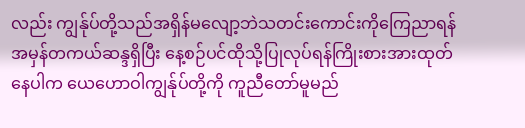လည်း ကျွန်ုပ်တို့သည်အရှိန်မလျော့ဘဲသတင်းကောင်းကိုကြေညာရန် အမှန်တကယ်ဆန္ဒရှိပြီး နေ့စဉ်ပင်ထိုသို့ပြုလုပ်ရန်ကြိုးစားအားထုတ်နေပါက ယေဟောဝါကျွန်ုပ်တို့ကို ကူညီတော်မူမည်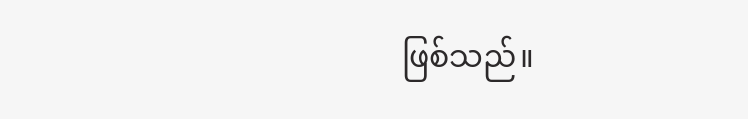ဖြစ်သည်။